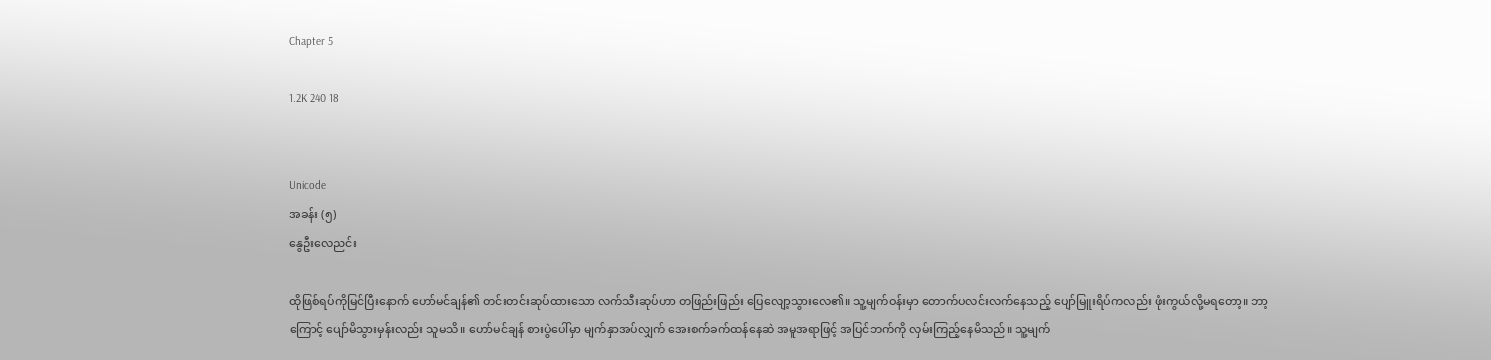Chapter 5

1.2K 240 18


Unicode
အခန်း (၅)
နွေဦးလေညင်း

ထိုဖြစ်ရပ်ကိုမြင်ပြီးနောက် ဟော်မင်ချန်၏ တင်းတင်းဆုပ်ထားသော လက်သီးဆုပ်ဟာ တဖြည်းဖြည်း ပြေလျော့သွားလေ၏။ သူ့မျက်ဝန်းမှာ တောက်ပလင်းလက်နေသည့် ပျော်မြူးရိပ်ကလည်း ဖုံးကွယ်လို့မရတော့။ ဘာ့ကြောင့် ပျော်မိသွားမှန်းလည်း သူမသိ။ ဟော်မင်ချန် စားပွဲပေါ်မှာ မျက်နှာအပ်လျှက် အေးစက်ခက်ထန်နေဆဲ အမူအရာဖြင့် အပြင်ဘက်ကို လှမ်းကြည့်နေမိသည်။ သူ့မျက်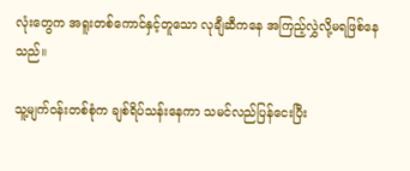လုံးတွေက အရူးတစ်ကောင်နှင့်တူသော လုချီဆီကနေ အကြည့်လွှဲလို့မရဖြစ်နေသည်။

သူ့မျက်ဝန်းတစ်စုံက ချစ်ရိပ်သန်းနေကာ သမင်လည်ပြန်ငေးပြီး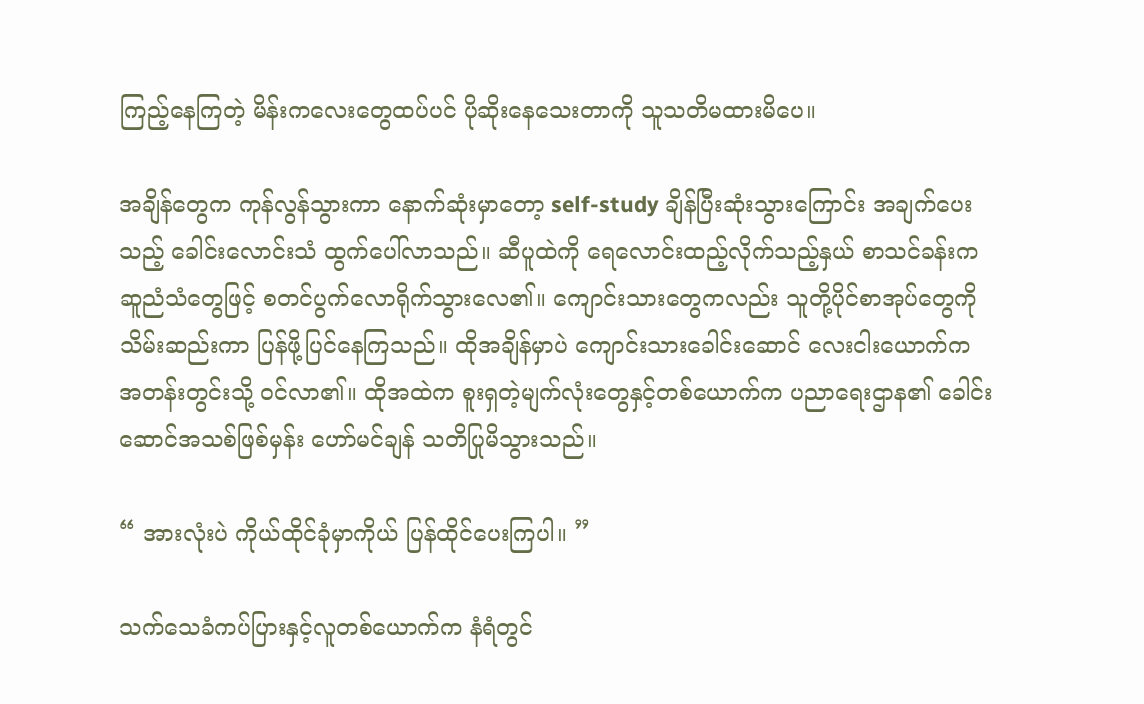ကြည့်နေကြတဲ့ မိန်းကလေးတွေထပ်ပင် ပိုဆိုးနေသေးတာကို သူသတိမထားမိပေ။

အချိန်တွေက ကုန်လွန်သွားကာ နောက်ဆုံးမှာတော့ self-study ချိန်ပြီးဆုံးသွားကြောင်း အချက်ပေးသည့် ခေါင်းလောင်းသံ ထွက်ပေါ်လာသည်။ ဆီပူထဲကို ရေလောင်းထည့်လိုက်သည့်နှယ် စာသင်ခန်းက ဆူညံသံတွေဖြင့် စတင်ပွက်လောရိုက်သွားလေ၏။ ကျောင်းသားတွေကလည်း သူတို့ပိုင်စာအုပ်တွေကို သိမ်းဆည်းကာ ပြန်ဖို့ပြင်နေကြသည်။ ထိုအချိန်မှာပဲ ကျောင်းသားခေါင်းဆောင် လေးငါးယောက်က အတန်းတွင်းသို့ ဝင်လာ၏။ ထိုအထဲက စူးရှတဲ့မျက်လုံးတွေနှင့်တစ်ယောက်က ပညာရေးဌာန၏ ခေါင်းဆောင်အသစ်ဖြစ်မှန်း ဟော်မင်ချန် သတိပြုမိသွားသည်။

“ အားလုံးပဲ ကိုယ်ထိုင်ခုံမှာကိုယ် ပြန်ထိုင်ပေးကြပါ။ ”

သက်သေခံကပ်ပြားနှင့်လူတစ်ယောက်က နံရံတွင်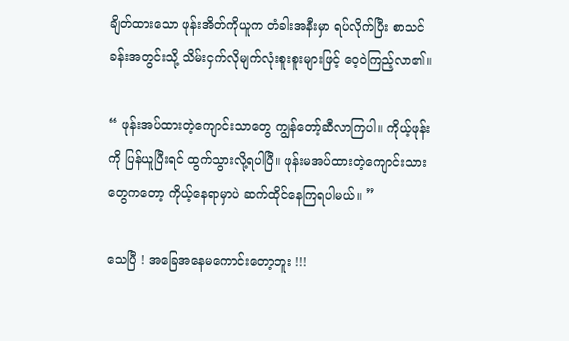ချိတ်ထားသော ဖုန်းအိတ်ကိုယူက တံခါးအနီးမှာ ရပ်လိုက်ပြီး စာသင်ခန်းအတွင်းသို့ သိမ်းငှက်လိုမျက်လုံးစူးစူးများဖြင့် ဝေ့ဝဲကြည့်လာ၏။

“ ဖုန်းအပ်ထားတဲ့ကျောင်းသာတွေ ကျွန်တော့်ဆီလာကြပါ။ ကိုယ့်ဖုန်းကို ပြန်ယူပြီးရင် ထွက်သွားလို့ရပါပြီ။ ဖုန်းမအပ်ထားတဲ့ကျောင်းသားတွေကတော့ ကိုယ့်နေရာမှာပဲ ဆက်ထိုင်နေကြရပါမယ်။ ”

သေပြီ ! အခြေအနေမကောင်းတော့ဘူး !!!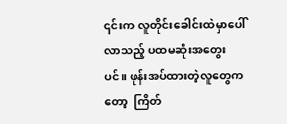၎င်းက လူတိုင်းခေါင်းထဲမှာပေါ်လာသည့် ပထမဆုံးအတွေးပင်။ ဖုန်းအပ်ထားတဲ့လူတွေကတော့  ကြိတ်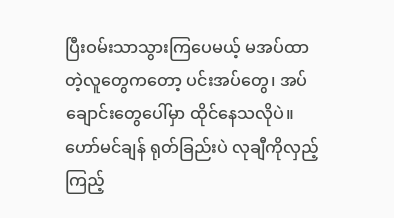ပြီးဝမ်းသာသွားကြပေမယ့် မအပ်ထာတဲ့လူတွေကတော့ ပင်းအပ်တွေ၊ အပ်ချောင်းတွေပေါ်မှာ ထိုင်နေသလိုပဲ။ ဟော်မင်ချန် ရုတ်ခြည်းပဲ လုချီကိုလှည့်ကြည့်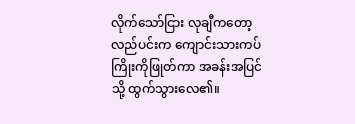လိုက်သော်ငြား လုချီကတော့ လည်ပင်းက ကျောင်းသားကပ်ကြိုးကိုဖြုတ်ကာ အခန်းအပြင်သို့ ထွက်သွားလေ၏။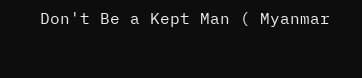Don't Be a Kept Man ( Myanmar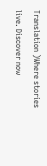Translation )Where stories live. Discover now